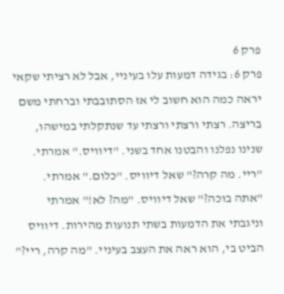פרק 6
פרק 6: בגידה דמעות עלו בעיניי, אבל לא רציתי שקאי יראה כמה הוא חשוב לי אז הסתובבתי וברחתי משם בריצה. רצתי ורצתי ורצתי עד שנתקלתי במישהו, שנינו נפלנו והבטנו אחד בשני. "דיוויס." אמרתי. "ריי. מה קרה?" שאל דיוויס. "כלום." אמרתי. "אתה בוכה?" שאל דיוויס. "מה? לא!" אמרתי וניגבתי את הדמעות בשתי תנועות מהירות. דיוויס הביט בי, הוא ראה את העצב בעיניי. "מה קרה, ריי?"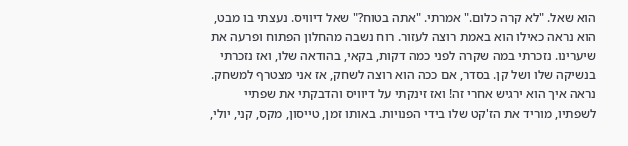הוא שאל. "לא קרה כלום." אמרתי. "אתה בטוח?" שאל דיוויס. נעצתי בו מבט, הוא נראה כאילו הוא באמת רוצה לעזור. רוח נשבה מהחלון הפתוח ופרעה את שיערינו. נזכרתי במה שקרה לפני כמה דקות, בקאי, בהודאה שלו, ואז נזכרתי בנשיקה שלו ושל קן. בסדר, אם ככה הוא רוצה לשחק, אז אני מצטרף למשחק. נראה איך הוא ירגיש אחרי זה! ואז זינקתי על דיוויס והדבקתי את שפתיי לשפתיו, מוריד את הז'קט שלו בידי הפנויות. באותו זמן, טייסון, מקס, קני, יולי,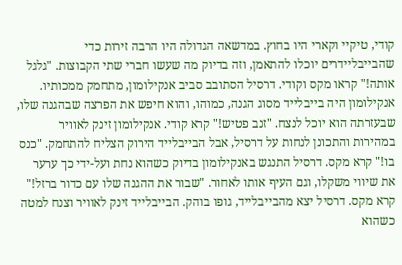קודי, טיקיי וקארי היו בחוץ. במדשאה הגדולה היו הרבה זירות כדי שהבייבליידרים יוכלו להתאמן, וזה בדיוק מה שעשו חברי שתי הקבוצות. "גלגל אותה!" קראו מקס וקודי. דרסיל הסתובב סביב אנקילומון, מתחמק ממכותיו. אנקילומון היה בייבלייד מסוג הגנה, כמוהו, והוא חיפש את הפרצה שבהגנה שלו, שבעזרתה הוא יוכל לנצח. "זנב פטיש!" קרא קודי. אנקילומון זינק לאוויר במהירות והתכונן לנחות על דרסיל, אבל הבייבלייד הירוק הצליח להתחמק. "כנס בו!" קרא מקס. דרסיל התנגש באנקילומון בדיוק כשהוא נחת ועל-ידי כך ערער את שיווי משקלו, וגם העיף אותו לאחור. "שבור את ההגנה שלו עם כדור ברזל!" קרא מקס. דרסיל יצא מהבייבלייד, גופו בוהק. הבייבלייד זינק לאוויר וצנח למטה כשהוא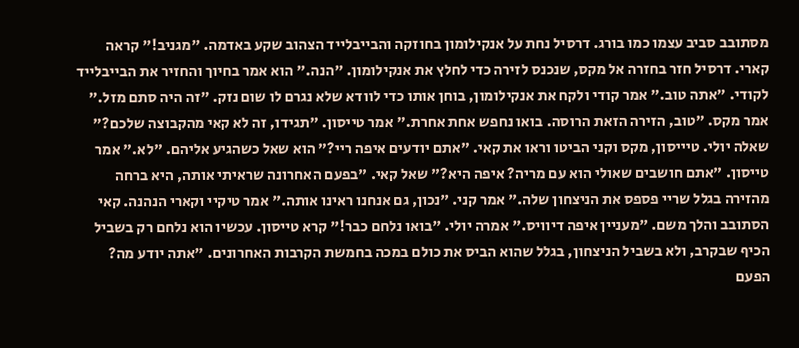מסתובב סביב עצמו כמו בורג. דרסיל נחת על אנקילומון בחוזקה והבייבלייד הצהוב שקע באדמה. "מגניב!" קראה קארי. דרסיל חזר בחזרה אל מקס, שנכנס לזירה כדי לחלץ את אנקילומון. "הנה." הוא אמר בחיוך והחזיר את הבייבלייד לקודי. "אתה טוב." אמר קודי ולקח את אנקילומון, בוחן אותו כדי לוודא שלא נגרם לו שום נזק. "זה היה סתם מזל." אמר מקס. "טוב, הזירה הזאת הרוסה. בואו נחפש אחת אחרת." אמר טייסון. "תגידו, זה לא קאי מהקבוצה שלכם?" שאלה יולי. טיייסון, מקס וקני הביטו וראו את קאי. "אתם יודעים איפה ריי?" הוא שאל כשהגיע אליהם. "לא." אמר טייסון. "אתם חושבים שאולי הוא עם מריה? איפה היא?" שאל קאי. "בפעם האחרונה שראיתי אותה, היא ברחה מהזירה בגלל שריי פספס את הניצחון שלה." אמר קני. "נכון, גם אנחנו ראינו אותה." אמר טיקיי וקארי הנהנה. קאי הסתובב והלך משם. "מעניין איפה דיוויס." אמרה יולי. "בואו נלחם כבר!" קרא טייסון. עכשיו הוא נלחם רק בשביל הכיף שבקרב, ולא בשביל הניצחון, בגלל שהוא הביס את כולם במכה בחמשת הקרבות האחרונים. "אתה יודע מה? הפעם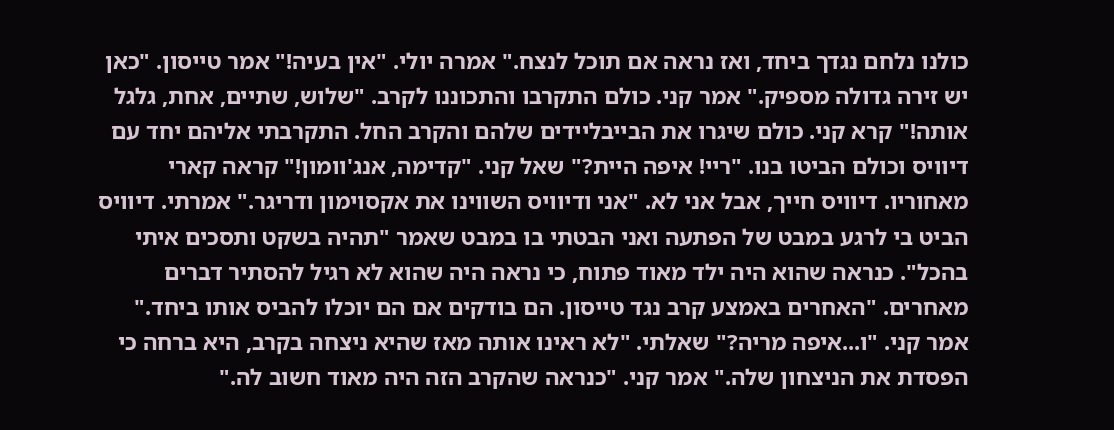כולנו נלחם נגדך ביחד, ואז נראה אם תוכל לנצח." אמרה יולי. "אין בעיה!" אמר טייסון. "כאן יש זירה גדולה מספיק." אמר קני. כולם התקרבו והתכוננו לקרב. "שלוש, שתיים, אחת, גלגל אותה!" קרא קני. כולם שיגרו את הבייבליידים שלהם והקרב החל. התקרבתי אליהם יחד עם דיוויס וכולם הביטו בנו. "ריי! איפה היית?" שאל קני. "קדימה, אנג'וומון!" קראה קארי מאחוריו. דיוויס חייך, אבל אני לא. "אני ודיוויס השווינו את אקסוימון ודריגר." אמרתי. דיוויס הביט בי לרגע במבט של הפתעה ואני הבטתי בו במבט שאמר "תהיה בשקט ותסכים איתי בהכל". כנראה שהוא היה ילד מאוד פתוח, כי נראה היה שהוא לא רגיל להסתיר דברים מאחרים. "האחרים באמצע קרב נגד טייסון. הם בודקים אם הם יוכלו להביס אותו ביחד." אמר קני. "ו...איפה מריה?" שאלתי. "לא ראינו אותה מאז שהיא ניצחה בקרב, היא ברחה כי הפסדת את הניצחון שלה." אמר קני. "כנראה שהקרב הזה היה מאוד חשוב לה."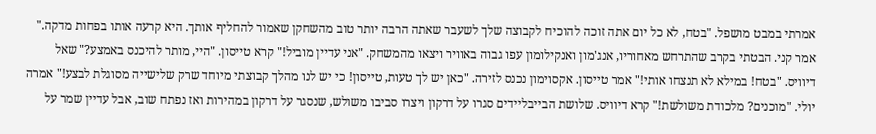אמרתי במבט מושפל. "בטח, לא כל יום אתה זוכה להוכיח לקבוצה שלך לשעבר שאתה הרבה יותר טוב מהשחקן שאמור להחליף אותך. היא קרעה אותו בפחות מדקה." אמר קני. הבטתי בקרב שהתרחש מאחוריו, אנג'מון ואנקילומון עפו גבוה באוויר ויצאו מהמשחק. "אני עדיין מוביל!" קרא טייסון. "היי, מותר להיכנס באמצע?" שאל דיוויס. "בטח! במילא לא תנצחו אותי!" אמר טייסון. אקסוימון נכנס לזירה. "כאן יש לך טעות, טייסון! כי יש לנו מהלך קבוצתי מיוחד שרק שלישייה מסוגלת לבצע!" אמרה יולי. "מוכנים? מלכודת משולשת!" קרא דיוויס. שלושת הבייבליידים סגרו על דרקון ויצרו סביבו משולש, שנסגר על דרקון במהירות ואז נפתח שוב, אבל עדיין שמר על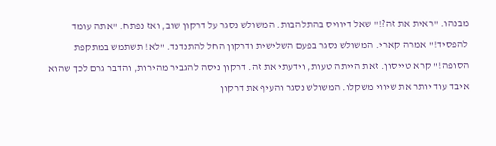מבנהו. "ראית את זה?!" שאל דיוויס בהתלהבות. המשולש נסגר על דרקון שוב, ואז נפתח. "אתה עומד להפסיד!" אמרה קארי. המשולש נסגר בפעם השלישית ודרקון החל להתנדנד. "לא! תשתמש במתקפת הסופה!" קרא טייסון. זאת הייתה טעות, וידעתי את זה. דרקון ניסה להגביר מהירות, והדבר גרם לכך שהוא איבד עוד יותר את שיווי משקלו. המשולש נסגר והעיף את דרקון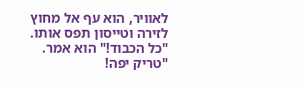לאוויר, הוא עף אל מחוץ לזירה וטייסון תפס אותו. "כל הכבוד!" הוא אמר. "טריק יפה!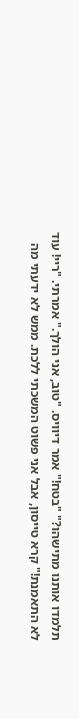תלמדו אותנו מתישהו?" "בטח!" אמר דיוויס. "טוב, אני הולך." אמרתי. "ריי! עוד לא התאמנת!" קרא טייסון, אבל אני פשוט המשכתי ללכת. ממש לא ידעתי מה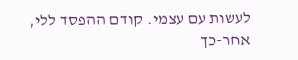לעשות עם עצמי. קודם ההפסד ללי, אחר-כך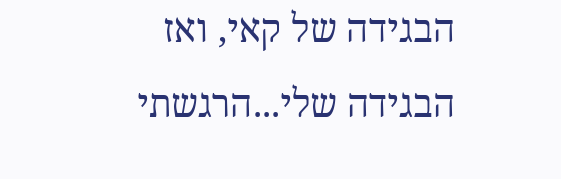הבגידה של קאי, ואז הבגידה שלי...הרגשתי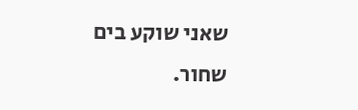שאני שוקע בים שחור.